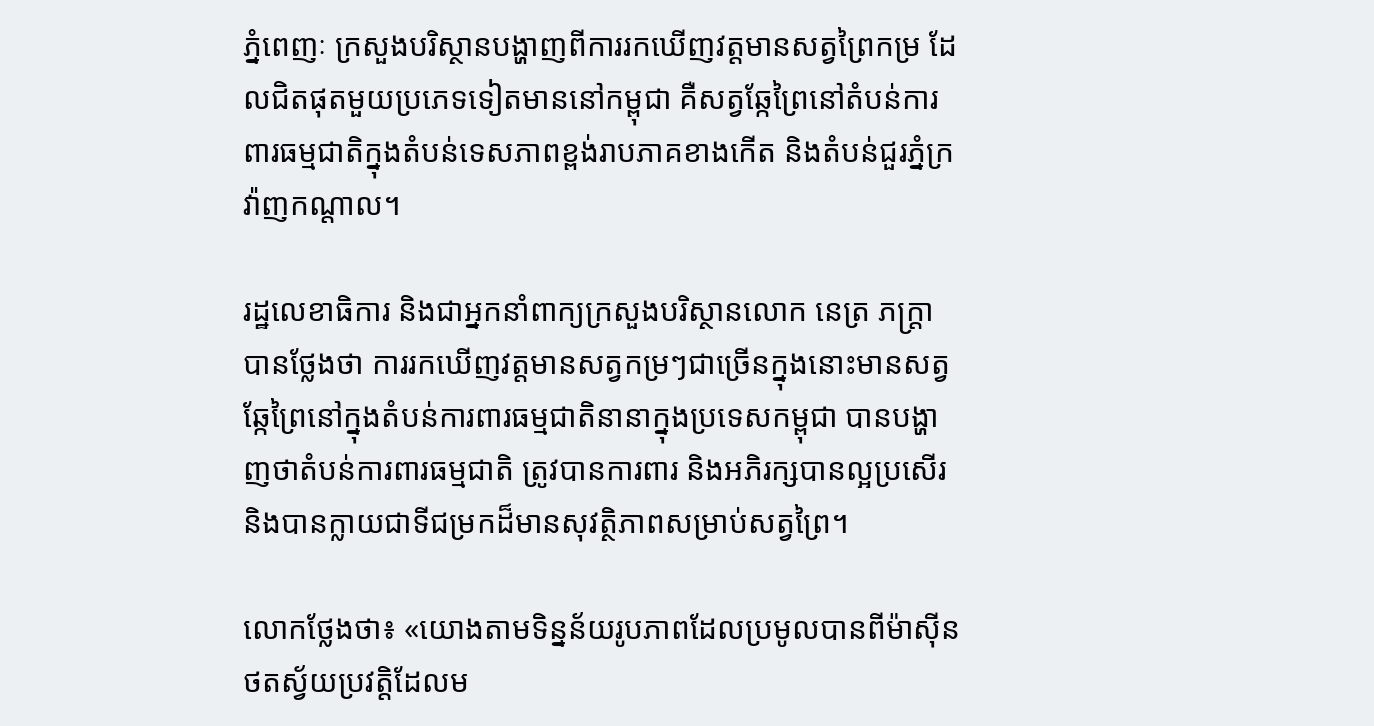ភ្នំពេញៈ ក្រសួងបរិស្ថានបង្ហាញពីការរកឃើញវត្តមានសត្វព្រៃកម្រ ដែលជិតផុតមួយប្រភេទទៀតមាននៅកម្ពុជា គឺសត្វឆ្កែព្រៃនៅតំបន់ការពារធម្មជាតិក្នុងតំបន់ទេសភាពខ្ពង់រាបភាគខាងកើត និងតំបន់ជួរភ្នំក្រវ៉ាញកណ្តាល។

រដ្ឋលេខាធិការ និងជាអ្នកនាំពាក្យក្រសួងបរិស្ថានលោក នេត្រ ភក្ត្រា បានថ្លែងថា ការរកឃើញវត្តមានសត្វកម្រៗជាច្រើនក្នុងនោះមានសត្វឆ្កែព្រៃនៅក្នុងតំបន់ការពារធម្មជាតិនានាក្នុងប្រទេសកម្ពុជា បានបង្ហាញថាតំបន់ការពារធម្មជាតិ ត្រូវបានការពារ និងអភិរក្សបានល្អប្រសើរ និងបានក្លាយជាទីជម្រកដ៏មានសុវត្ថិភាពសម្រាប់សត្វព្រៃ។

លោកថ្លែងថា៖ «យោងតាមទិន្នន័យរូបភាពដែលប្រមូលបានពីម៉ាស៊ីនថតស្វ័យប្រវត្តិដែលម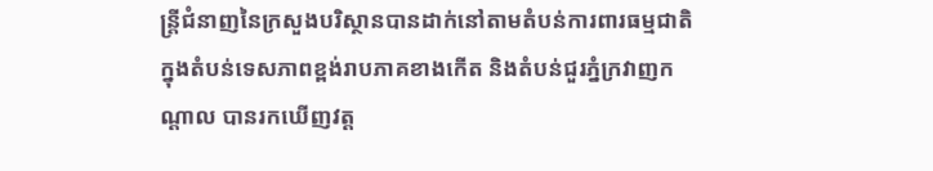ន្ត្រីជំនាញនៃក្រសួងបរិស្ថានបានដាក់នៅតាមតំបន់ការពារធម្មជាតិក្នុងតំបន់ទេសភាពខ្ពង់រាបភាគខាងកើត និងតំបន់ជួរភ្នំក្រវាញកណ្តាល បានរកឃើញវត្ត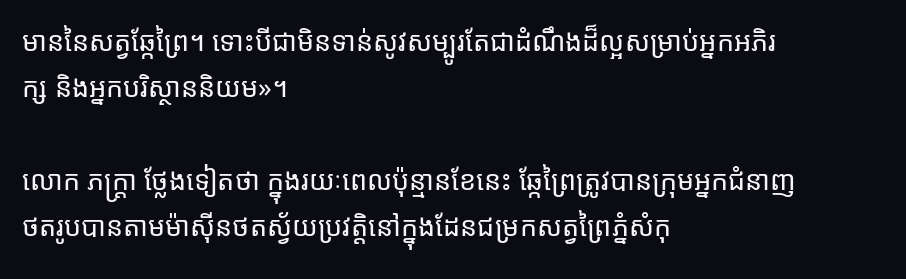មាននៃសត្វឆ្កែព្រៃ។ ទោះបីជាមិនទាន់សូវសម្បូរតែជាដំណឹងដ៏ល្អសម្រាប់អ្នកអភិរក្ស និងអ្នកបរិស្ថាននិយម»។

លោក ភក្ត្រា ថ្លែងទៀតថា ក្នុងរយៈពេលប៉ុន្មានខែនេះ ឆ្កែព្រៃត្រូវបានក្រុមអ្នកជំនាញថតរូបបានតាមម៉ាស៊ីនថតស្វ័យប្រវត្តិនៅក្នុងដែនជម្រកសត្វព្រៃភ្នំសំកុ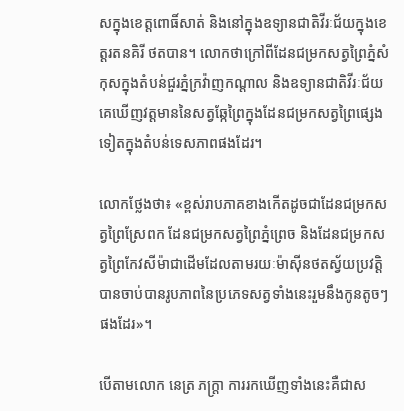សក្នុងខេត្តពោធិ៍សាត់ និងនៅក្នុងឧទ្យានជាតិវីរៈជ័យក្នុងខេត្តរតនគិរី ថតបាន។ លោកថាក្រៅពីដែនជម្រកសត្វព្រៃភ្នំសំកុសក្នុងតំបន់ជួរភ្នំក្រវ៉ាញកណ្តាល និងឧទ្យានជាតិវីរៈជ័យ គេឃើញវត្តមាននៃសត្វឆ្កែព្រៃក្នុងដែនជម្រកសត្វព្រៃផ្សេងទៀតក្នុងតំបន់ទេសភាពផងដែរ។

លោកថ្លែងថា៖ «ខ្ពស់រាបភាគខាងកើតដូចជាដែនជម្រកសត្វព្រៃស្រែពក ដែនជម្រកសត្វព្រៃភ្នំព្រេច និងដែនជម្រកសត្វព្រៃកែវសីម៉ាជាដើមដែលតាមរយៈម៉ាស៊ីនថតស្វ័យប្រវត្តិ បានចាប់បានរូបភាពនៃប្រភេទសត្វទាំងនេះរួមនឹងកូនតូចៗផងដែរ»។

បើតាមលោក នេត្រ ភក្ត្រា ការរកឃើញទាំងនេះគឺជាស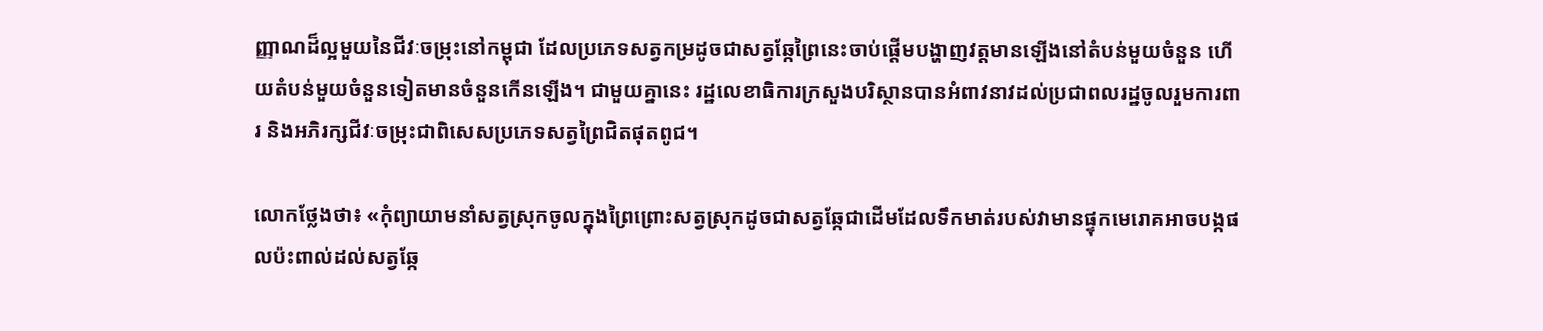ញ្ញាណដ៏ល្អមួយនៃជីវៈចម្រុះនៅកម្ពុជា ដែលប្រភេទសត្វកម្រដូចជាសត្វឆ្កែព្រៃនេះចាប់ផ្តើមបង្ហាញវត្តមានឡើងនៅតំបន់មួយចំនួន ហើយតំបន់មួយចំនួនទៀតមានចំនួនកើនឡើង។ ជាមួយគ្នានេះ រដ្ឋលេខាធិការក្រសួងបរិស្ថានបានអំពាវនាវដល់ប្រជាពលរដ្ឋចូលរួមការពារ និងអភិរក្សជីវៈចម្រុះជាពិសេសប្រភេទសត្វព្រៃជិតផុតពូជ។

លោកថ្លែងថា៖ «កុំព្យាយាមនាំសត្វស្រុកចូលក្នុងព្រៃព្រោះសត្វស្រុកដូចជាសត្វឆ្កែជាដើមដែលទឹកមាត់របស់វាមានផ្ទុកមេរោគអាចបង្កផលប៉ះពាល់ដល់សត្វឆ្កែ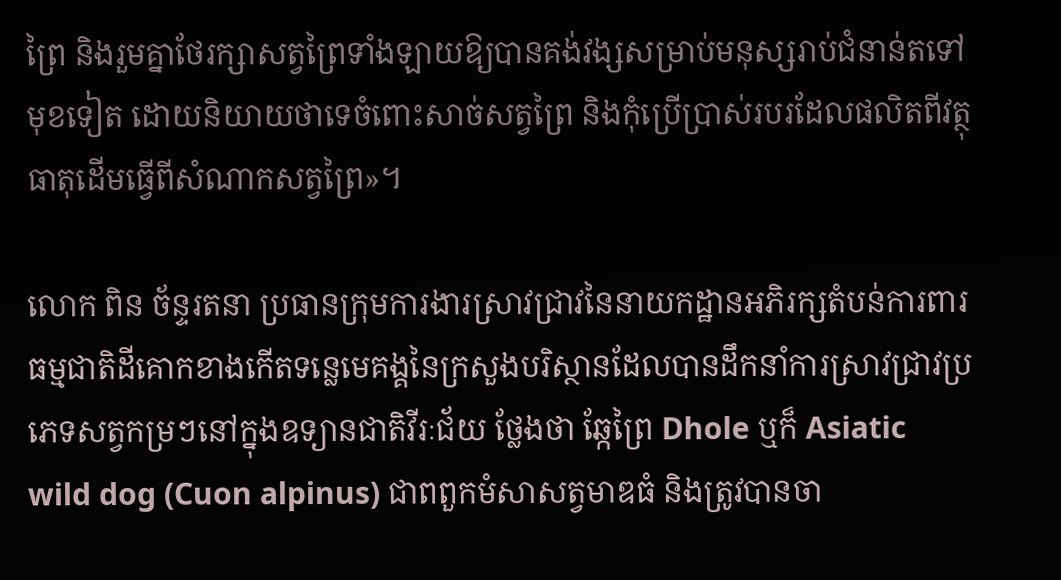ព្រៃ និងរួមគ្នាថែរក្សាសត្វព្រៃទាំងឡាយឱ្យបានគង់វង្សសម្រាប់មនុស្សរាប់ជំនាន់តទៅមុខទៀត ដោយនិយាយថាទេចំពោះសាច់សត្វព្រៃ និងកុំប្រើប្រាស់របរដែលផលិតពីវត្ថុធាតុដើមធ្វើពីសំណាកសត្វព្រៃ»។

លោក ពិន ច័ន្ទរតនា ប្រធានក្រុមការងារស្រាវជ្រាវនៃនាយកដ្ឋានអភិរក្សតំបន់ការពារធម្មជាតិដីគោកខាងកើតទន្លេមេគង្គនៃក្រសួងបរិស្ថានដែលបានដឹកនាំការស្រាវជ្រាវប្រភេទសត្វកម្រៗនៅក្នុងឧទ្យានជាតិវីរៈជ័យ ថ្លែងថា ឆ្កែព្រៃ Dhole ឬក៏ Asiatic wild dog (Cuon alpinus) ជាពពួកមំសាសត្វមាឌធំ និងត្រូវបានចា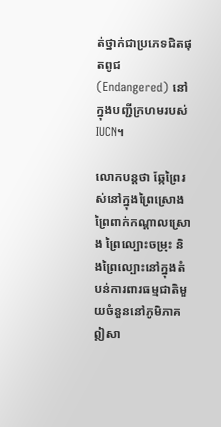ត់ថ្នាក់ជាប្រភេទជិតផុតពូជ (Endangered) នៅក្នុងបញ្ជីក្រហមរបស់ IUCN។

លោកបន្តថា ឆ្កែព្រៃរស់នៅក្នុងព្រៃស្រោង ព្រៃពាក់កណ្តាលស្រោង ព្រៃល្បោះចម្រុះ និងព្រៃល្បោះនៅក្នុងតំបន់ការពារធម្មជាតិមួយចំនួននៅភូមិភាគឦសា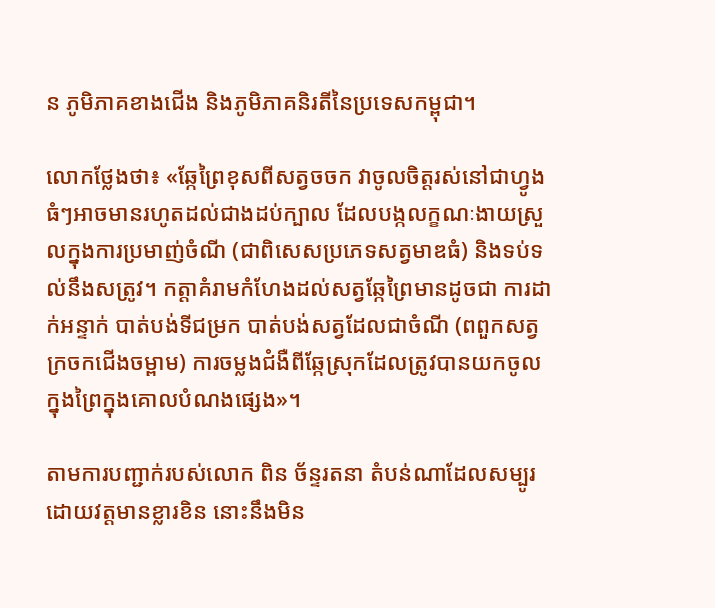ន ភូមិភាគខាងជើង និងភូមិភាគនិរតីនៃប្រទេសកម្ពុជា។

លោកថ្លែងថា៖ «ឆ្កែព្រៃខុសពីសត្វចចក វាចូលចិត្តរស់នៅជាហ្វូងធំៗអាចមានរហូតដល់ជាងដប់ក្បាល ដែលបង្កលក្ខណៈងាយស្រួលក្នុងការប្រមាញ់ចំណី (ជាពិសេសប្រភេទសត្វមាឌធំ) និងទប់ទល់នឹងសត្រូវ។ កត្តាគំរាមកំហែងដល់សត្វឆ្កែព្រៃមានដូចជា ការដាក់អន្ទាក់ បាត់បង់ទីជម្រក បាត់បង់សត្វដែលជាចំណី (ពពួកសត្វក្រចកជើងចម្ពាម) ការចម្លងជំងឺពីឆ្កែស្រុកដែលត្រូវបានយកចូលក្នុងព្រៃក្នុងគោលបំណងផ្សេង»។

តាមការបញ្ជាក់របស់លោក ពិន ច័ន្ទរតនា តំបន់ណាដែលសម្បូរដោយវត្តមានខ្លារខិន នោះនឹងមិន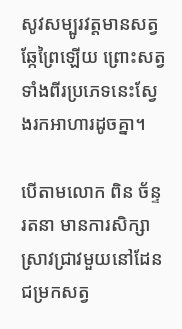សូវសម្បូរវត្តមានសត្វឆ្កែព្រៃឡើយ ព្រោះសត្វទាំងពីរប្រភេទនេះស្វែងរកអាហារដូចគ្នា។

បើតាមលោក ពិន ច័ន្ទរតនា មានការសិក្សាស្រាវជ្រាវមួយនៅដែនជម្រកសត្វ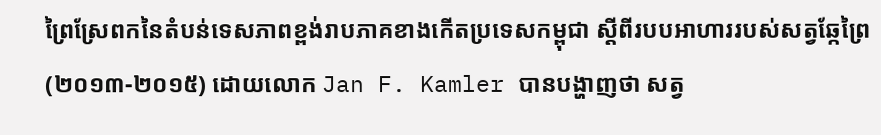ព្រៃស្រែពកនៃតំបន់ទេសភាពខ្ពង់រាបភាគខាងកើតប្រទេសកម្ពុជា ស្តីពីរបបអាហាររបស់សត្វឆ្កែព្រៃ (២០១៣-២០១៥) ដោយលោក Jan F. Kamler បានបង្ហាញថា សត្វ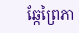ឆ្កែព្រៃភា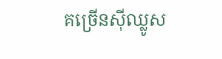គច្រើនស៊ីឈ្លូស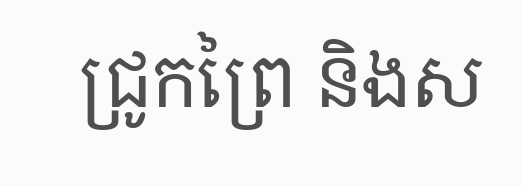ជ្រូកព្រៃ និងស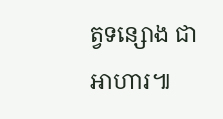ត្វទន្សោង ជាអាហារ៕